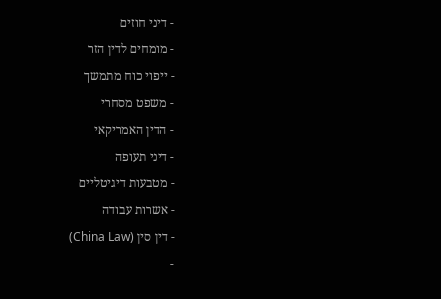- דיני חוזים
- מומחים לדין הזר
- ייפוי כוח מתמשך
- משפט מסחרי
- הדין האמריקאי
- דיני תעופה
- מטבעות דיגיטליים
- אשרות עבודה
- דין סין (China Law)
-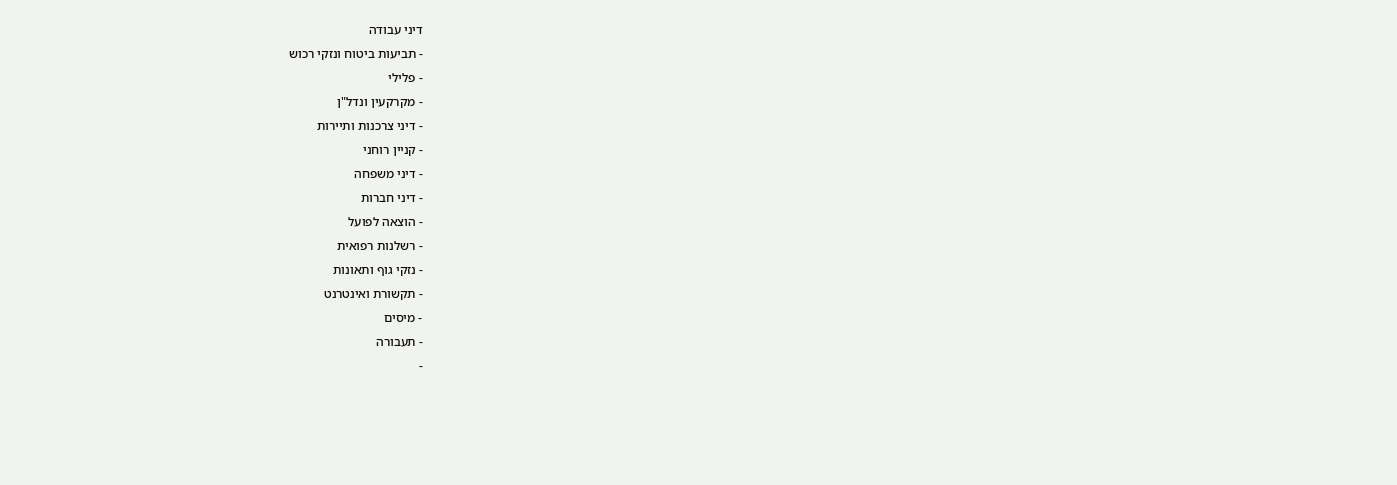דיני עבודה
- תביעות ביטוח ונזקי רכוש
- פלילי
- מקרקעין ונדל"ן
- דיני צרכנות ותיירות
- קניין רוחני
- דיני משפחה
- דיני חברות
- הוצאה לפועל
- רשלנות רפואית
- נזקי גוף ותאונות
- תקשורת ואינטרנט
- מיסים
- תעבורה
-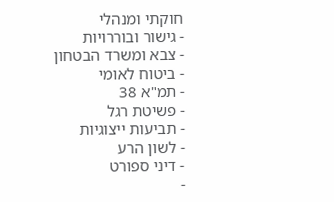חוקתי ומנהלי
- גישור ובוררויות
- צבא ומשרד הבטחון
- ביטוח לאומי
- תמ"א 38
- פשיטת רגל
- תביעות ייצוגיות
- לשון הרע
- דיני ספורט
-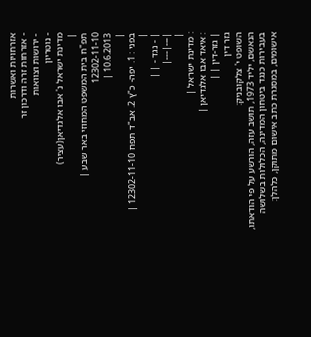אזרחויות ואשרות
- אזרחות זרה ודרכון זר
- ירושות וצוואות
- נוטריון
מדינת ישראל נ' אבו אלגדיאן(עציר)
|
תפ"ח בית המשפט המחוזי באר שבע |
12302-11-10
10.6.2013 |
|
בפני : 1. יפה- כ"ץ 2. אב"ד תפח 12302-11-10 |
|
| - נגד - | |
|---|---|
|
: מדינת ישראל |
: איאד אבו אלגדיאן |
| גזר-דין | |
גזר דין
השופט י' צלקובניק:
הנאשם, יליד 1973, תושב עזה, הורשע על פי הודאתו, בעבירות כנגד ביטחון המדינה, הכלולות בשלושה אישומים, במסגרת כתב אישום מתוקן, כלהלן: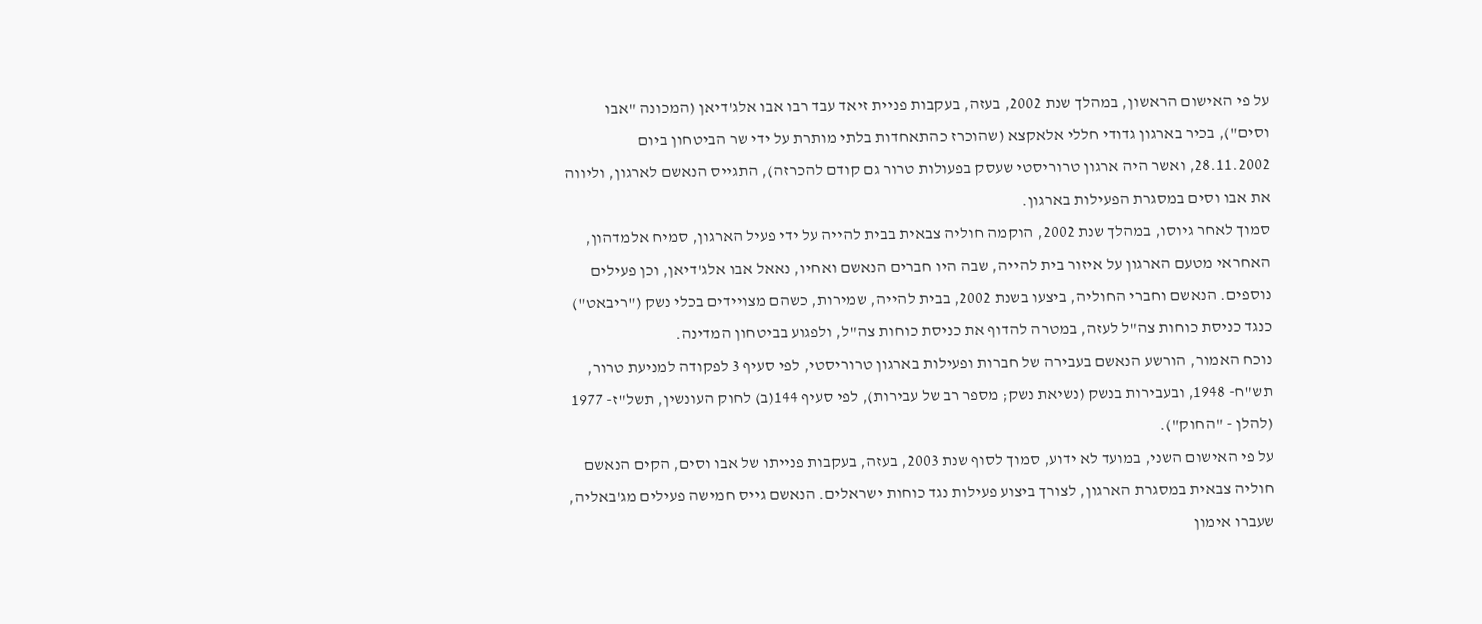על פי האישום הראשון, במהלך שנת 2002, בעזה, בעקבות פניית זיאד עבד רבו אבו אלג'דיאן (המכונה "אבו וסים"), בכיר בארגון גדודי חללי אלאקצא (שהוכרז כהתאחדות בלתי מותרת על ידי שר הביטחון ביום 28.11.2002, ואשר היה ארגון טרוריסטי שעסק בפעולות טרור גם קודם להכרזה), התגייס הנאשם לארגון, וליווה את אבו וסים במסגרת הפעילות בארגון.
סמוך לאחר גיוסו, במהלך שנת 2002, הוקמה חוליה צבאית בבית להייה על ידי פעיל הארגון, סמיח אלמדהון, האחראי מטעם הארגון על איזור בית להייה, שבה היו חברים הנאשם ואחיו, נאאל אבו אלג'דיאן, וכן פעילים נוספים. הנאשם וחברי החוליה, ביצעו בשנת 2002, בבית להייה, שמירות, כשהם מצויידים בכלי נשק ("ריבאט") כנגד כניסת כוחות צה"ל לעזה, במטרה להדוף את כניסת כוחות צה"ל, ולפגוע בביטחון המדינה.
נוכח האמור, הורשע הנאשם בעבירה של חברות ופעילות בארגון טרוריסטי, לפי סעיף 3 לפקודה למניעת טרור, תש"ח- 1948, ובעבירות בנשק (נשיאת נשק; מספר רב של עבירות), לפי סעיף 144(ב) לחוק העונשין, תשל"ז- 1977 (להלן - "החוק").
על פי האישום השני, במועד לא ידוע, סמוך לסוף שנת 2003, בעזה, בעקבות פנייתו של אבו וסים, הקים הנאשם חוליה צבאית במסגרת הארגון, לצורך ביצוע פעילות נגד כוחות ישראלים. הנאשם גייס חמישה פעילים מג'באליה, שעברו אימון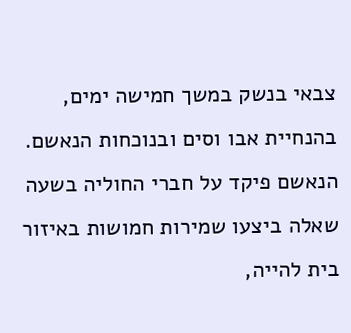צבאי בנשק במשך חמישה ימים, בהנחיית אבו וסים ובנוכחות הנאשם. הנאשם פיקד על חברי החוליה בשעה שאלה ביצעו שמירות חמושות באיזור בית להייה,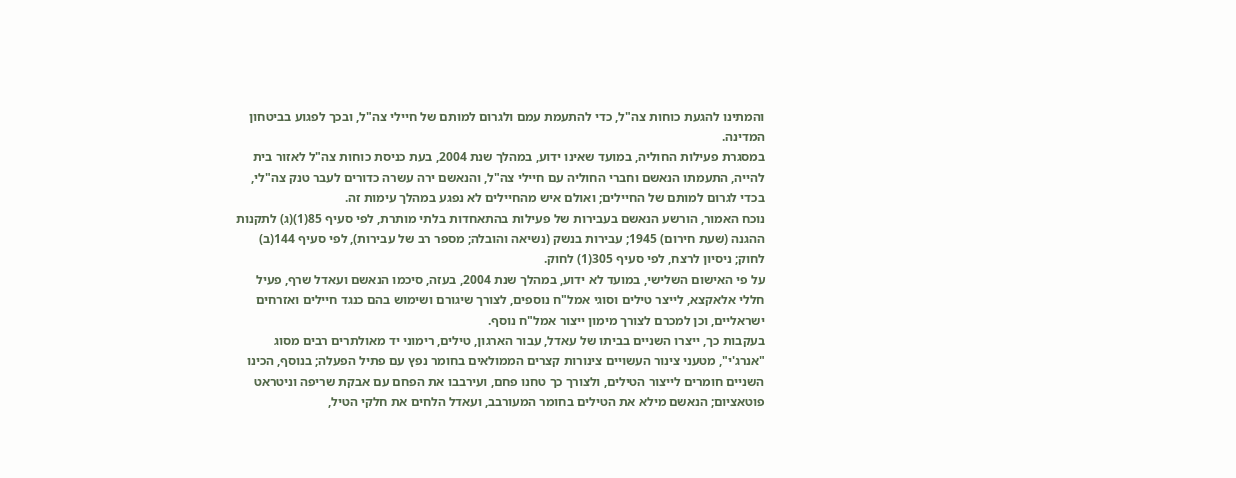והמתינו להגעת כוחות צה"ל, כדי להתעמת עמם ולגרום למותם של חיילי צה"ל, ובכך לפגוע בביטחון המדינה.
במסגרת פעילות החוליה, במועד שאינו ידוע, במהלך שנת 2004, בעת כניסת כוחות צה"ל לאזור בית להייה, התעמתו הנאשם וחברי החוליה עם חיילי צה"ל, והנאשם ירה עשרה כדורים לעבר טנק צה"לי, בכדי לגרום למותם של החיילים; ואולם איש מהחיילים לא נפגע במהלך עימות זה.
נוכח האמור, הורשע הנאשם בעבירות של פעילות בהתאחדות בלתי מותרת, לפי סעיף 85(1)(ג) לתקנות ההגנה (שעת חירום) 1945; עבירות בנשק (נשיאה והובלה; מספר רב של עבירות), לפי סעיף 144(ב) לחוק; ניסיון לרצח, לפי סעיף 305(1) לחוק.
על פי האישום השלישי, במועד לא ידוע, במהלך שנת 2004, בעזה, סיכמו הנאשם ועאדל שרף, פעיל חללי אלאקצא, לייצר טילים וסוגי אמל"ח נוספים, לצורך שיגורם ושימוש בהם כנגד חיילים ואזרחים ישראליים, וכן למכרם לצורך מימון ייצור אמל"ח נוסף.
בעקבות כך, ייצרו השניים בביתו של עאדל, עבור הארגון, טילים, רימוני יד מאולתרים רבים מסוג "אנרג'י", מטעני צינור העשויים צינורות קצרים הממולאים בחומר נפץ עם פתיל הפעלה; בנוסף, הכינו השניים חומרים לייצור הטילים, ולצורך כך טחנו פחם, ועירבבו את הפחם עם אבקת שריפה וניטראט פוטאציום; הנאשם מילא את הטילים בחומר המעורבב, ועאדל הלחים את חלקי הטיל,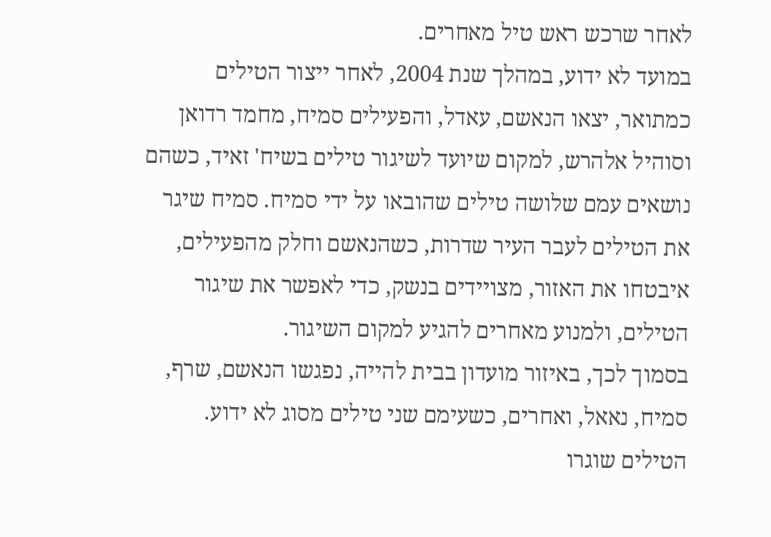לאחר שרכש ראש טיל מאחרים.
במועד לא ידוע, במהלך שנת 2004, לאחר ייצור הטילים כמתואר, יצאו הנאשם, עאדל, והפעילים סמיח, מחמד רדואן וסוהיל אלהרש, למקום שיועד לשיגור טילים בשיח' זאיד, כשהם נושאים עמם שלושה טילים שהובאו על ידי סמיח. סמיח שיגר את הטילים לעבר העיר שדרות, כשהנאשם וחלק מהפעילים, איבטחו את האזור, מצויידים בנשק, כדי לאפשר את שיגור הטילים, ולמנוע מאחרים להגיע למקום השיגור.
בסמוך לכך, באיזור מועדון בבית להייה, נפגשו הנאשם, שרף, סמיח, נאאל, ואחרים, כשעימם שני טילים מסוג לא ידוע. הטילים שוגרו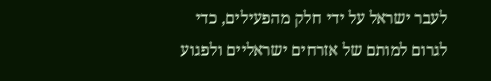לעבר ישראל על ידי חלק מהפעילים, כדי לגרום למותם של אזרחים ישראליים ולפגוע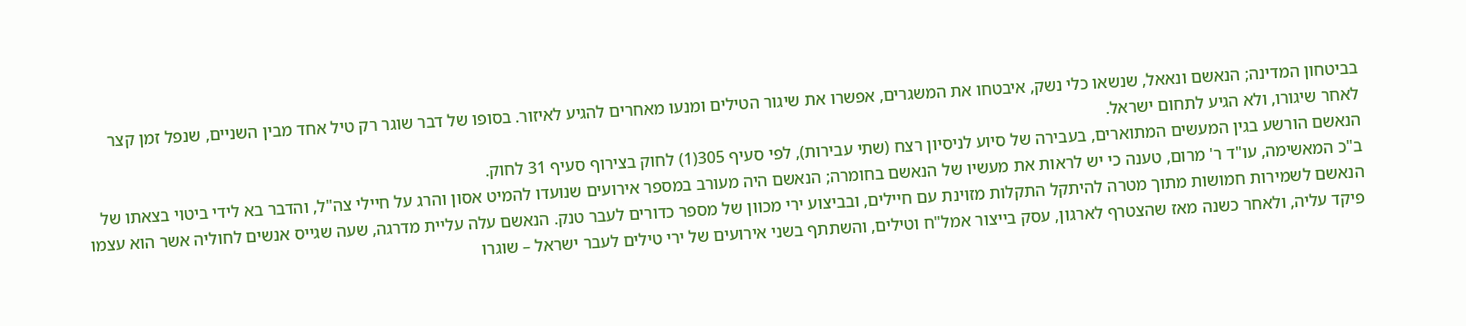בביטחון המדינה; הנאשם ונאאל, שנשאו כלי נשק, איבטחו את המשגרים, אפשרו את שיגור הטילים ומנעו מאחרים להגיע לאיזור. בסופו של דבר שוגר רק טיל אחד מבין השניים, שנפל זמן קצר לאחר שיגורו, ולא הגיע לתחום ישראל.
הנאשם הורשע בגין המעשים המתוארים, בעבירה של סיוע לניסיון רצח (שתי עבירות), לפי סעיף 305(1) לחוק בצירוף סעיף 31 לחוק.
ב"כ המאשימה, עו"ד ר' מרום, טענה כי יש לראות את מעשיו של הנאשם בחומרה; הנאשם היה מעורב במספר אירועים שנועדו להמיט אסון והרג על חיילי צה"ל, והדבר בא לידי ביטוי בצאתו של הנאשם לשמירות חמושות מתוך מטרה להיתקל התקלות מזוינת עם חיילים, ובביצוע ירי מכוון של מספר כדורים לעבר טנק. הנאשם עלה עליית מדרגה, שעה שגייס אנשים לחוליה אשר הוא עצמו פיקד עליה, ולאחר כשנה מאז שהצטרף לארגון, עסק בייצור אמל"ח וטילים, והשתתף בשני אירועים של ירי טילים לעבר ישראל – שוגרו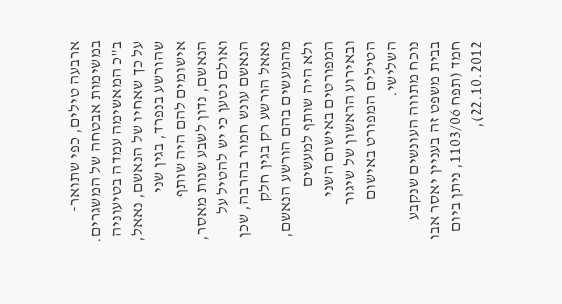ארבעה טילים, כפי שתואר- במשימות אבטחה של המשגרים.
ב"כ המאשימה עמדה בטיעוניה על כך שאחיו של הנאשם, נאאל, שהורשע בנפרד, בגין שני אישומים להם היה שותף הנאשם, נדון לשבע שנות מאסר, ואולם נטען כי יש להטיל על הנאשם עונש חמור בהרבה, שכן נאאל הורשע רק בגין חלק מהמעשים בהם הורשע הנאשם, ולא היה שותף למעשים המפורטים באישום השני ובאירוע הראשון של שיגור הטילים המפורט באישום השלישי.
נוכח מתווה העונשים שנקבע בבית משפט זה בעניין יאסר אבו חמד (תפח 1103/06, ניתן ביום 22.10.2012),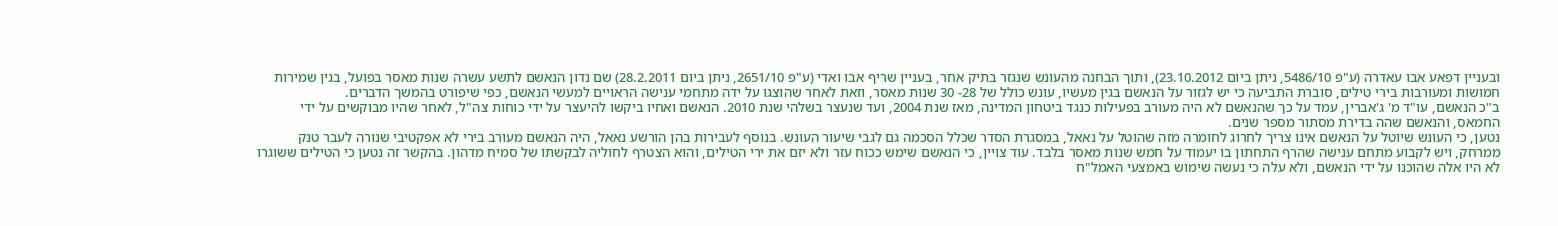ובעניין דפאע אבו עאדרה (ע"פ 5486/10, ניתן ביום 23.10.2012), ותוך הבחנה מהעונש שנגזר בתיק אחר, בעניין שריף אבו ואדי (ע"פ 2651/10, ניתן ביום 28.2.2011) שם נדון הנאשם לתשע עשרה שנות מאסר בפועל, בגין שמירות חמושות ומעורבות בירי טילים, סוברת התביעה כי יש לגזור על הנאשם בגין מעשיו, עונש כולל של 28- 30 שנות מאסר, וזאת לאחר שהוצגו על ידה מתחמי ענישה הראויים למעשי הנאשם, כפי שיפורט בהמשך הדברים.
ב"כ הנאשם, עו"ד מ' ג'אברין, עמד על כך שהנאשם לא היה מעורב בפעילות כנגד ביטחון המדינה, מאז שנת 2004, ועד שנעצר בשלהי שנת 2010. הנאשם ואחיו ביקשו להיעצר על ידי כוחות צה"ל, לאחר שהיו מבוקשים על ידי החמאס, והנאשם שהה בדירת מסתור מספר שנים.
נטען, כי העונש שיוטל על הנאשם אינו צריך לחרוג לחומרה מזה שהוטל על נאאל, במסגרת הסדר שכלל הסכמה גם לגבי שיעור העונש. בנוסף לעבירות בהן הורשע נאאל, היה הנאשם מעורב בירי לא אפקטיבי שנורה לעבר טנק ממרחק, ויש לקבוע מתחם ענישה שהרף התחתון בו יעמוד על חמש שנות מאסר בלבד. עוד צויין, כי הנאשם שימש ככוח עזר ולא יזם את ירי הטילים, והוא הצטרף לחוליה לבקשתו של סמיח מדהון. בהקשר זה נטען כי הטילים ששוגרו לא היו אלה שהוכנו על ידי הנאשם, ולא עלה כי נעשה שימוש באמצעי האמל"ח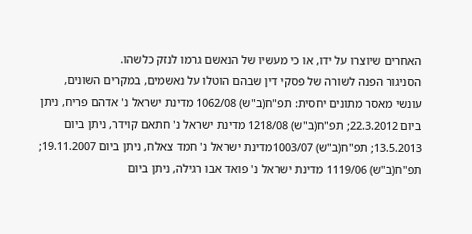האחרים שיוצרו על ידו, או כי מעשיו של הנאשם גרמו לנזק כלשהו.
הסניגור הפנה לשורה של פסקי דין שבהם הוטלו על נאשמים, במקרים השונים, עונשי מאסר מתונים יחסית: תפ"ח(ב"ש) 1062/08 מדינת ישראל נ' אדהם פריח, ניתן ביום 22.3.2012; תפ"ח(ב"ש) 1218/08 מדינת ישראל נ' חתאם קוידר, ניתן ביום 13.5.2013; תפ"ח(ב"ש) 1003/07מדינת ישראל נ' חמד צאלח, ניתן ביום 19.11.2007; תפ"ח(ב"ש) 1119/06 מדינת ישראל נ' פואד אבו רגילה, ניתן ביום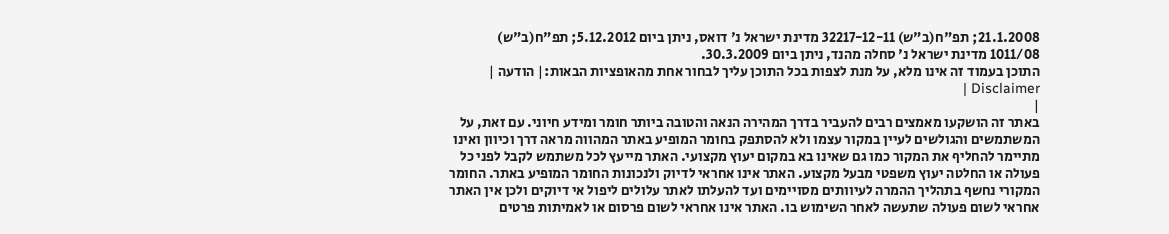21.1.2008; תפ"ח(ב"ש) 32217-12-11 מדינת ישראל נ' דואס, ניתן ביום 5.12.2012; תפ"ח(ב"ש) 1011/08 מדינת ישראל נ' סחלה מהנד, ניתן ביום 30.3.2009.
התוכן בעמוד זה אינו מלא, על מנת לצפות בכל התוכן עליך לבחור אחת מהאופציות הבאות:| הודעה | Disclaimer |
|
באתר זה הושקעו מאמצים רבים להעביר בדרך המהירה הנאה והטובה ביותר חומר ומידע חיוני. עם זאת, על המשתמשים והגולשים לעיין במקור עצמו ולא להסתפק בחומר המופיע באתר המהווה מראה דרך וכיוון ואינו מתיימר להחליף את המקור כמו גם שאינו בא במקום יעוץ מקצועי. האתר מייעץ לכל משתמש לקבל לפני כל פעולה או החלטה יעוץ משפטי מבעל מקצוע. האתר אינו אחראי לדיוק ולנכונות החומר המופיע באתר. החומר המקורי נחשף בתהליך ההמרה לעיוותים מסויימים ועד להעלתו לאתר עלולים ליפול אי דיוקים ולכן אין האתר אחראי לשום פעולה שתעשה לאחר השימוש בו. האתר אינו אחראי לשום פרסום או לאמיתות פרטים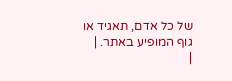של כל אדם, תאגיד או גוף המופיע באתר. |
|